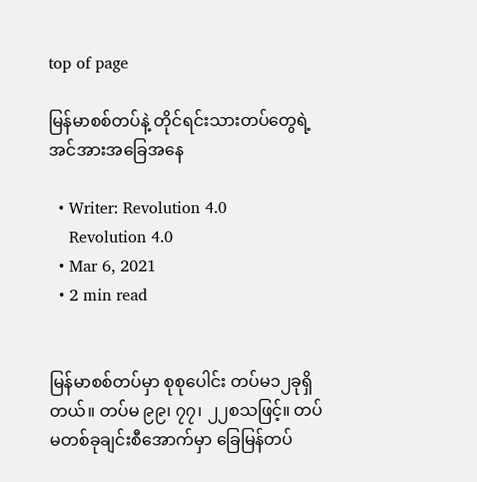top of page

မြန်မာစစ်တပ်နဲ့ တိုင်ရင်းသားတပ်တွေရဲ့ အင်အားအခြေအနေ

  • Writer: Revolution 4.0
    Revolution 4.0
  • Mar 6, 2021
  • 2 min read


မြန်မာစစ်တပ်မှာ စုစုပေါင်း တပ်မ၁၂ခုရှိတယ်။ တပ်မ ၉၉၊ ၇၇၊ ၂၂စသဖြင့်။ တပ်မတစ်ခုချင်းစီအောက်မှာ ခြေမြန်တပ်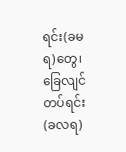ရင်း(ခမရ)တွေ၊ ခြေလျင်တပ်ရင်း(ခလရ)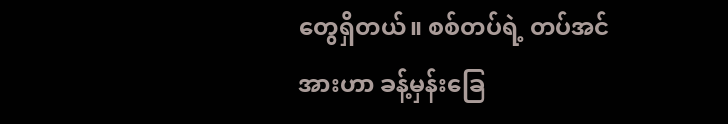တွေရှိတယ်။ စစ်တပ်ရဲ့ တပ်အင်အားဟာ ခန့်မှန်းခြေ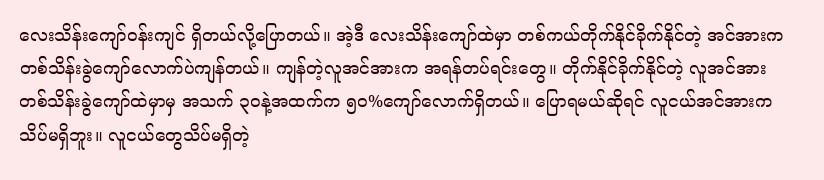လေးသိန်းကျော်၀န်းကျင် ရှိတယ်လို့ပြောတယ်။ အဲ့ဒီ လေးသိန်းကျော်ထဲမှာ တစ်ကယ်တိုက်နိုင်ခိုက်နိုင်တဲ့ အင်အားက တစ်သိန်းခွဲကျော်‌လောက်ပဲကျန်တယ်။ ကျန်တဲ့လူအင်အားက အရန်တပ်ရင်းတွေ။ တိုက်နိုင်ခိုက်နိုင်တဲ့ လူအင်အားတစ်သိန်းခွဲကျော်ထဲမှာမှ အသက် ၃၀နဲ့အထက်က ၅၀%ကျော်လောက်ရှိတယ်။ ပြောရမယ်ဆိုရင် လူငယ်အင်အားကသိပ်မရှိဘူး။ လူငယ်တွေသိပ်မရှိတဲ့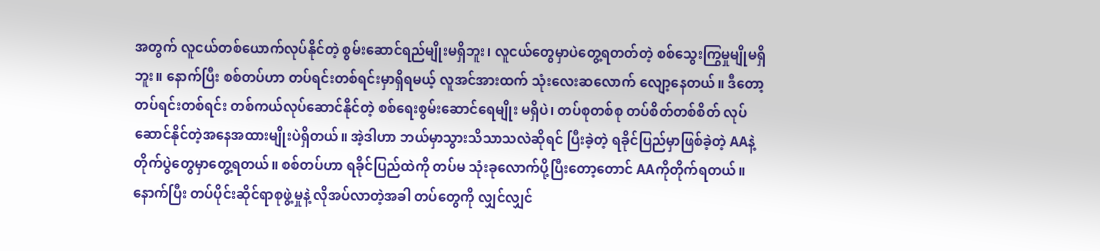အတွက် လူငယ်တစ်‌ယောက်လုပ်နိုင်တဲ့ စွမ်းဆောင်ရည်မျိုးမရှိဘူး၊ လူငယ်တွေမှာပဲတွေ့ရတတ်တဲ့ စစ်သွေးကြွမှုမျိုမရှိဘူး။ နောက်ပြီး စစ်တပ်ဟာ တပ်ရင်းတစ်ရင်းမှာရှိရမယ့် လူအင်အားထက် သုံးလေးဆလောက် လျော့နေတယ်။ ဒီတော့ တပ်ရင်းတစ်ရင်း တစ်ကယ်လုပ်ဆောင်နိုင်တဲ့ စစ်ရေးစွမ်းဆောင်ရေမျိုး မရှိပဲ၊ တပ်စုတစ်စု တပ်စိတ်တစ်စိတ် လုပ်ဆောင်နိုင်တဲ့အနေအထားမျိုးပဲရှိတယ်။ အဲ့ဒါဟာ ဘယ်မှာသွားသိသာသလဲဆိုရင် ပြီးခဲ့တဲ့ ရခိုင်ပြည်မှာဖြစ်ခဲ့တဲ့ AAနဲ့တိုက်ပွဲတွေမှာတွေ့ရတယ်။ စစ်တပ်ဟာ ရခိုင်ပြည်ထဲကို တပ်မ သုံးခုလောက်ပို့ပြီးတော့တောင် AAကိုတိုက်ရတယ်။ နောက်ပြီး တပ်ပိုင်းဆိုင်ရာစုဖွဲ့မှုနဲ့ လိုအပ်လာတဲ့အခါ တပ်တွေကို လျှင်လျှင်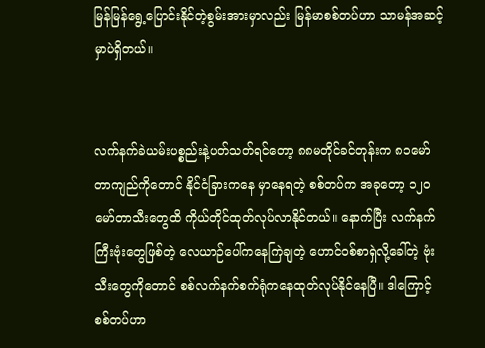မြန်မြန်ရွေ့ပြောင်းနိုင်တဲ့စွမ်းအားမှာလည်း မြန်မာစစ်တပ်ဟာ သာမန်အဆင့်မှာပဲရှိတယ်။


လက်နက်ခဲယမ်းပစ္စည်းနဲ့ပတ်သတ်ရင်တော့ ၈၈မတိုင်ခင်တုန်းက ၈၁မော်တာကျည်ကိုတောင် နိုင်ငံခြားကနေ မှာနေရတဲ့ စစ်တပ်က အခုတော့ ၁၂၀မော်တာသီးတွေထိ ကိုယ်တိုင်ထုတ်လုပ်လာနိုင်တယ်။ နောက်ပြီး လက်နက်ကြီးဗုံးတွေဖြစ်တဲ့ လေယာဉ်ပေါ်ကနေကြဲချတဲ့ ဟောင်၀စ်စာရှဲလို့ခေါ်တဲ့ ဗုံးသီးတွေကိုတောင် စစ်လက်နက်စက်ရုံကနေထုတ်လုပ်နိုင်နေပြီ။ ဒါကြောင့် စစ်တပ်ဟာ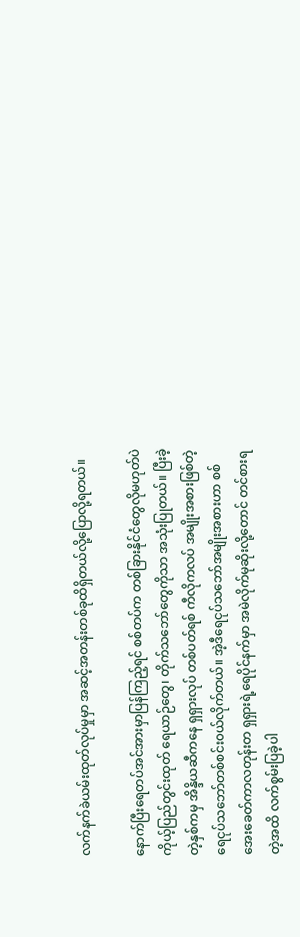လက်နက်ခဲယမ်းထုတ်လုပ်မှုမှာ အဆင့်အတန်းတစ်ခုထိရှိတယ်လို့ပြောလို့ရတယ်။

နောက်ပြီးရေတပ်အင်အားမှာပြန်ကြည့်ရင် စစ်တပ်က တစ်ခြားနိုင်ငံတွေလိုမဟုတ်ပဲ ကိုယ့်ပြည်တွင်းထုတ် ရေယာဉ်တွေ၊ တိုက်သဘော်တွေကိုသာ အသုံးပြုတယ်။ ပြီးခဲ့တဲ့နှစ်ကမှ အိန္ဒိယဆီကနေ ရှရှားလုပ် တစ်ပတ်ရစ် ကီလိုကလပ် အမျိုးအစားဖြစ်တဲ့ ရေငုပ်သဘော်တစ်စင်း၀ယ်လိုက်တယ်။ အဲ့ဒီရေငုပ်သဘော်အမျိုးအစားဟာ စစ်အေးခေတ်ကာလတုန်းတ ရှရှားရဲ့ရေပိုင်နက်မှာ အမဲလိုက်မုဆိုးလို့တောင် တင်စားရတဲ့အထိ လက်စွမ်းပြခဲ့ပါ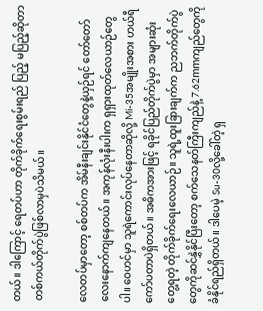တယ်။ ဒါကြောင့် ရေတပ်ဟာ တိုက်ခိုက်ရေးစွမ်းရည် ပြည့် မပြည့်ဆိုတာ တစ်ကယ်တိုက်ပွဲဖြစ်လာမှပဲသိမယ်။

လေတပ်မှာတော့ စစ်တပ်က အိမ်နီးချင်းနိုင်ငံတွေနဲ့ယှဉ်ရင် တော်တော်လေးနောက်ကျနေတယ်။ အကုန်လုံးနီးပါးက ရှရှားထုတ်လေယာဉ်တွေပါ။ ဝေဟင်မှာ သူရဲကောင်းလုပ်နေတာဆိုလို့ Mi-35အမျိုးအစား ဟယ်ရီကော်ပတာပဲရှိတယ်။ အဓိကအားဖြင့် ရခိုင်ပြည်တိုက်ပွဲမှာ အများဆုံးတွေ့ရတဲ့ တိုက်ခိုက်ရေးလေယာဉ်။ သူရဲ့ထူးခြားချက်က ညဘက်တိုက်ပွဲတွေကိုဆင်နွှဲနိုင်ပြီးတော့ စက်သေနတ်ကြီးကျည်နဲ့ 7.62mmကျည်တွေကိုခံနိုင်ရည်ရှိတယ်။ ဒါပေမဲ့ Su-30လို့ခေါ်တဲ့ ရှ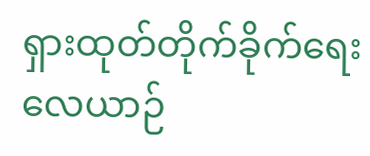ရှားထုတ်တိုက်ခိုက်ရေး လေယာဉ်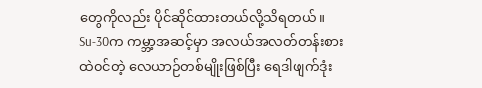တွေကိုလည်း ပိုင်ဆိုင်ထားတယ်လို့သိရတယ်။ Su-30က ကမ္ဘာ့အဆင့်မှာ အလယ်အလတ်တန်းစားထဲ၀င်တဲ့ လေယာဉ်တစ်မျိုးဖြစ်ပြီး ရေဒါဖျက်ဒုံး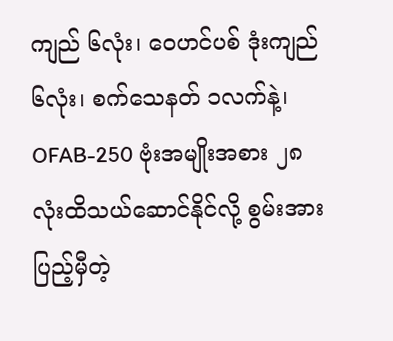ကျည် ၆လုံး၊ ဝေဟင်ပစ် ဒုံးကျည်၆လုံး၊ စက်သေနတ် ၁လက်နဲ့၊ OFAB-250 ဗုံးအမျိုးအစား ၂၈လုံးထိသယ်ဆောင်နိုင်လို့ စွမ်းအားပြည့်မှီတဲ့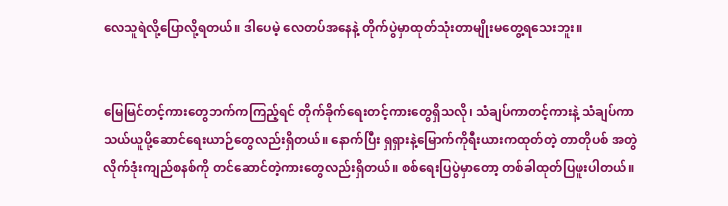လေသူရဲလို့ပြောလို့ရတယ်။ ဒါပေမဲ့ လေတပ်‌အနေနဲ့ တိုက်ပွဲမှာထုတ်သုံးတာမျိုးမတွေ့ရသေးဘူး။


မြေမြင်တင့်ကားတွေဘက်ကကြည့်ရင် တိုက်ခိုက်ရေးတင့်ကားတွေရှိသလို၊ သံချပ်ကာတင့်ကားနဲ့ သံချပ်ကာ သယ်ယူပို့ဆောင်ရေးယာဉ်တွေလည်းရှိတယ်။ နောက်ပြီး ရှရှားနဲ့မြောက်ကိုရီးယားကထုတ်တဲ့ တာတိုပစ် အတွဲလိုက်ဒုံးကျည်စနစ်ကို တင်ဆောင်တဲ့ကားတွေလည်းရှိတယ်။ စစ်ရေးပြပွဲမှာတော့ တစ်ခါထုတ်ပြဖူးပါတယ်။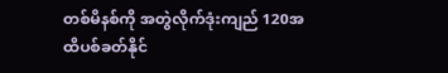တစ်မိနစ်ကို အတွဲလိုက်ဒုံးကျည် 120အထိပစ်ခတ်နိုင်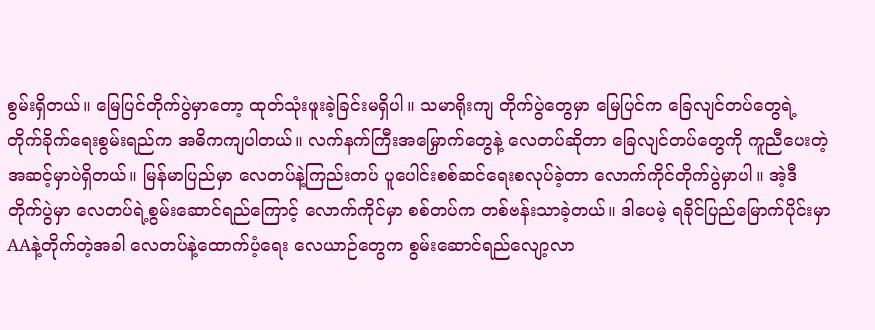စွမ်းရှိတယ်။ ‌မြေပြင်တိုက်ပွဲမှာတော့ ထုတ်သုံးဖူးခဲ့ခြင်းမရှိပါ။ သမာရိုးကျ တိုက်ပွဲတွေမှာ မြေပြင်က ခြေလျင်တပ်တွေရဲ့ တိုက်ခိုက်‌ရေးစွမ်းရည်က အဓိကကျပါတယ်။ လက်နက်ကြီးအမြှောက်တွေနဲ့ လေတပ်ဆိုတာ ခြေလျင်တပ်တွေကို ကူညီပေးတဲ့အဆင့်မှာပဲရှိတယ်။ မြန်မာပြည်မှာ လေတပ်နဲ့ကြည်းတပ် ပူပေါင်းစစ်ဆင်ရေးစလုပ်ခဲ့တာ လောက်ကိုင်တိုက်ပွဲမှာပါ။ အဲ့ဒီတိုက်ပွဲမှာ လေတပ်ရဲ့စွမ်းဆောင်ရည်ကြောင့် လောက်ကိုင်မှာ စစ်တပ်က တစ်ဗန်းသာခဲ့တယ်။ ဒါပေမဲ့ ရခိုင်ပြည်မြောက်ပိုင်းမှာ AAနဲ့တိုက်တဲ့အခါ လေတပ်နဲ့ထောက်ပံ့ရေး လေယာဉ်တွေက စွမ်းဆောင်ရည်လျော့လာ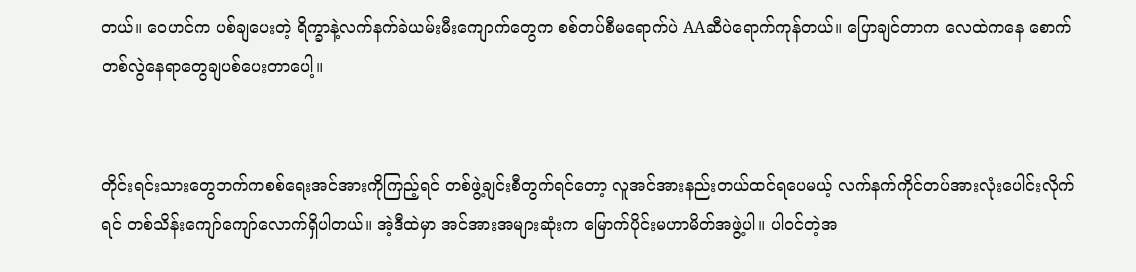တယ်။ ဝေဟင်က ပစ်ချပေးတဲ့ ရိက္ခာနဲ့လက်နက်ခဲယမ်းမီးကျောက်တွေက စစ်တပ်စီမရောက်ပဲ AAဆီပဲရောက်ကုန်တယ်။ ပြောချင်တာက လေထဲကနေ စောက်တစ်လွဲနေရာတွေချပစ်ပေးတာပေါ့။


တိုင်းရင်းသားတွေဘက်ကစစ်ရေးအင်အားကိုကြည့်ရင် တစ်ဖွဲ့ချင်းစီတွက်ရင်တော့ လူအင်အားနည်းတယ်ထင်ရပေမယ့် လက်နက်ကိုင်တပ်အားလုံးပေါင်းလိုက်ရင် တစ်သိန်းကျော်ကျော်လောက်ရှိပါတယ်။ အဲ့ဒီထဲမှာ အင်အားအများဆုံးက မြောက်ပိုင်းမဟာမိတ်အဖွဲ့ပါ။ ပါ၀င်တဲ့အ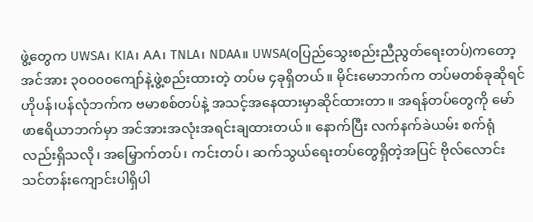ဖွဲ့တွေက UWSA၊ KIA၊ AA၊ TNLA၊ NDAA။ UWSA(၀ပြည်သွေးစည်းညီညွတ်ရေးတပ်)ကတော့ အင်အား ၃၀၀၀၀ကျော်နဲ့ဖွဲ့စည်းထားတဲ့ တပ်မ ၄ခုရှိတယ်။ မိုင်းမောဘက်က တပ်မတစ်ခုဆိုရင် ဟိုပန်၊ပန်လုံဘက်က ဗမာစစ်တပ်နဲ့ အသင့်အနေထားမှာဆိုင်ထားတာ။ အရန်တပ်တွေကို မော်ဖာဧရိယာဘက်မှာ အင်အားအလုံးအရင်းချထားတယ်။ နောက်ပြီး လက်နက်ခဲယမ်း စက်ရုံလည်းရှိသလို၊ အမြှောက်တပ်၊ ကင်းတပ်၊ ဆက်သွယ်ရေးတပ်တွေရှိတဲ့အပြင် ဗိုလ်လောင်းသင်တန်းကျောင်းပါရှိပါ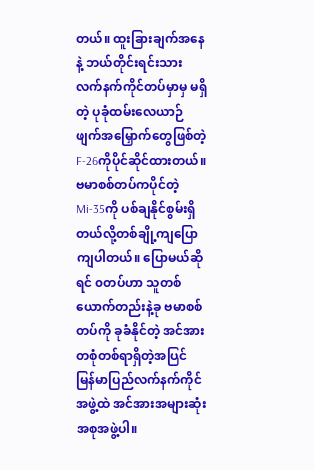တယ်။ ထူးခြားချက်အနေနဲ့ ဘယ်တိုင်းရင်းသားလက်နက်ကိုင်တပ်မှာမှ မရှိတဲ့ ပုခုံထမ်းလေယာဉ်ဖျက်အမြှောက်တွေဖြစ်တဲ့ F-26ကိုပိုင်ဆိုင်ထားတယ်။ ဗမာစစ်တပ်ကပိုင်တဲ့ Mi-35ကို ပစ်ချနိုင်စွမ်းရှိတယ်လို့တစ်ချို့ကျ‌ပြောကျပါတယ်။ ပြောမယ်ဆိုရင် ၀တပ်ဟာ သူတစ်ယောက်တည်းနဲ့ခု ဗမာစစ်တပ်ကို ခုခံနိုင်တဲ့ အင်အားတစုံတစ်ရာရှိတဲ့အပြင် မြန်မာပြည်လက်နက်ကိုင်အဖွဲ့ထဲ အင်အားအများဆုံးအစုအဖွဲ့ပါ။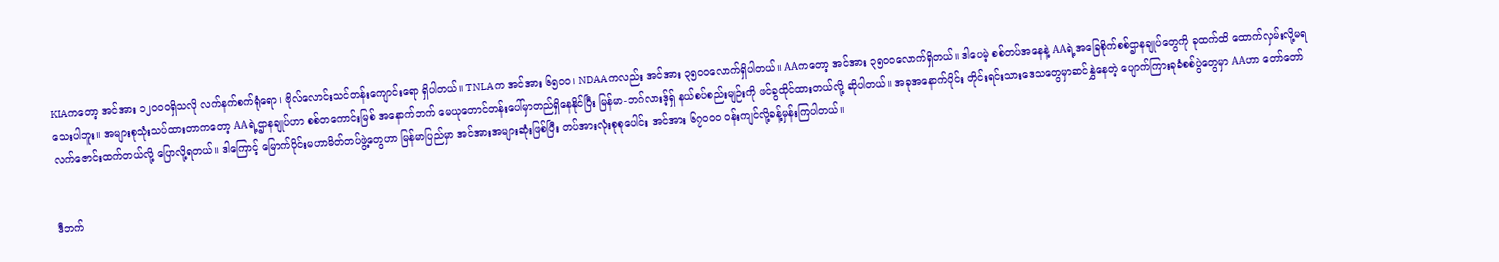KIAကတော့ အင်အား ၁၂၀၀၀ရှိသလို လက်နက်စက်ရုံရော၊ ဗိုလ်လောင်းသင်တန်းကျောင်းရော ရှိပါတယ်။ TNLAက အင်အား ၆၅၀၀၊ NDAAကလည်း အင်အား ၃၅၀၀လောက်ရှိပါတယ်။ AAကတော့ အင်အား ၃၅၀၀လောက်ရှိတယ်။ ဒါပေမဲ့ စစ်တပ်အနေနဲ့ AAရဲ့အခြေစိုက်စစ်ဌာနချုပ်တွေကို ခုထက်ထိ ထောက်လှမ်းလို့မရသေးပါဘူး။ အများစုသုံးသပ်ထားတာကတော့ AAရဲ့ဌာနချုပ်ဟာ စစ်တကောင်းမြစ် အနောက်ဘက် မေယုတောင်တန်းပေါ်မှာတည်ရှိနေနိုင်ပြီး မြန်မာ-ဘဂ်လားဒ့်ရှ် နယ်စပ်စည်းမျဉ်းကို ဖင်ခွထိုင်ထားတယ်လို့ ဆိုပါတယ်။ အခုအနောက်ပိုင်း တိုင်းရင်းသားဒေသတွေမှာဆင်နွှဲနေတဲ့ ပျောက်ကြားခုခံစစ်ပွဲတွေမှာ AAဟာ တော်တော်လက်ဇောင်းထက်တယ်လို့ ပြောလို့ရတယ်။ ဒါကြောင့် မြောက်ပိုင်းမဟာမိတ်တပ်ဖွဲ့တွေဟာ မြန်မာပြည်မှာ အင်အားအများဆုံးဖြစ်ပြီး တပ်အားလုံးစုစုပေါင်း အင်အား ၆၇၀၀၀ ၀န်းကျင်လို့ခန့်မှန်းကြပါတယ်။


ဒီဘက်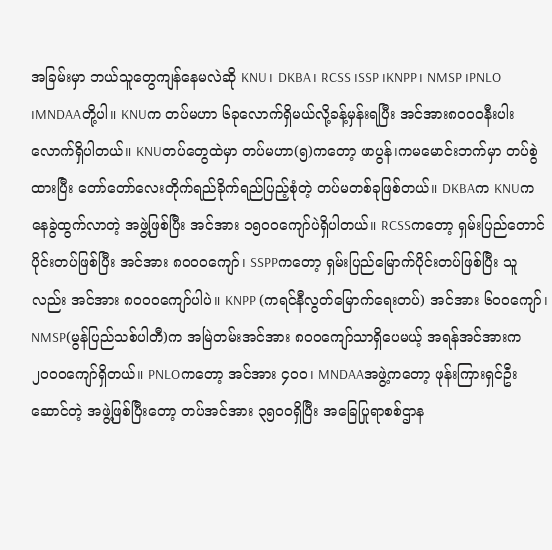အခြမ်းမှာ ဘယ်သူတွေကျန်နေမလဲဆို KNU၊ DKBA၊ RCSS ၊SSP ၊KNPP၊ NMSP ၊PNLO ၊MNDAAတို့ပါ။ KNUက တပ်မဟာ ၆ခုလောက်ရှိမယ်လို့ခန့်မှန်းရပြီး အင်အား၈၀၀၀နီးပါးလောက်ရှိပါတယ်။ KNUတပ်တွေထဲမှာ တပ်မဟာ(၅)ကတော့ ဖာပွန်၊ကမမောင်းဘက်မှာ တပ်စွဲထားပြီး တော်တော်လေးတိုက်ရည်ခိုက်ရည်ပြည့်စုံတဲ့ တပ်မတစ်ခုဖြစ်တယ်။ DKBAက KNUကနေခွဲထွက်လာတဲ့ အဖွဲ့ဖြစ်ပြီး အင်အား ၁၅၀၀ကျော်ပဲရှိပါတယ်။ RCSSကတော့ ရှမ်းပြည်တောင်ပိုင်းတပ်ဖြစ်ပြီး အင်အား ၈၀၀၀ကျော်၊ SSPPကတော့ ရှမ်းပြည်မြောက်ပိုင်းတပ်ဖြစ်ပြီး သူလည်း အင်အား ၈၀၀၀ကျော်ပါပဲ။ KNPP (ကရင်နီလွတ်မြောက်ရေးတပ်) အင်အား ၆၀၀ကျော်၊ NMSP(မွန်ပြည်သစ်ပါတီ)က အမြဲတမ်းအင်အား ၈၀၀ကျော်သာရှိပေမယ့် အရန်အင်အားက ၂၀၀၀ကျော်ရှိတယ်။ PNLOကတော့ အင်အား ၄၀၀၊ MNDAAအဖွဲ့ကတော့ ဖုန်းကြားရှင်ဦးဆောင်တဲ့ အဖွဲ့ဖြစ်ပြီးတော့ တပ်အင်အား ၃၅၀၀ရှိပြီး အခြေပြုရာစစ်ဌာန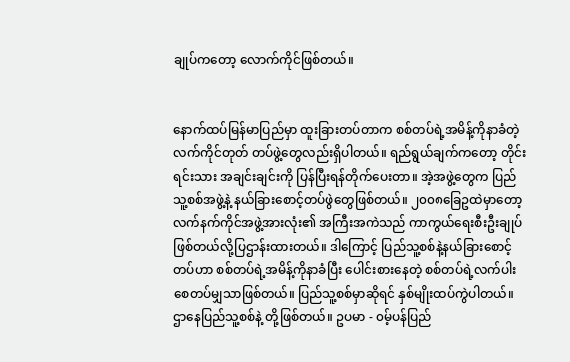ချုပ်ကတော့ လောက်ကိုင်ဖြစ်တယ်။


နောက်ထပ်မြန်မာပြည်မှာ ထူးခြားတပ်တာက စစ်တပ်ရဲ့အမိန့်ကိုနာခံတဲ့ လက်ကိုင်တုတ် တပ်ဖွဲ့တွေလည်းရှိပါတယ်။ ရည်ရွယ်ချက်ကတော့ တိုင်းရင်းသား အချင်းချင်းကို ပြန်ပြီးရန်တိုက်ပေးတာ။ အဲ့အဖွဲ့တွေက ပြည်သူ့စစ်အဖွဲ့နဲ့ နယ်ခြားစောင့်တပ်ဖွဲတွေဖြစ်တယ်။ ၂၀၀၈ခြေဥထဲမှာတော့ လက်နက်ကိုင်အဖွဲ့အားလုံး၏ အကြီးအကဲသည် ကာကွယ်ရေးစီးဦးချုပ်ဖြစ်တယ်လို့ပြဌာန်းထားတယ်။ ဒါကြောင့် ပြည်သူ့စစ်နဲ့နယ်ခြားစောင့်တပ်ဟာ စစ်တပ်ရဲ့အမိန့်ကိုနာခံပြီး ပေါင်းစားနေတဲ့ စစ်တပ်ရဲ့လက်ပါးစေတပ်မျှသာဖြစ်တယ်။ ပြည်သူ့စစ်မှာဆိုရင် နှစ်မျိုးထပ်ကွဲပါတယ်။ ဌာနေပြည်သူ့စစ်နဲ့ တို့ဖြစ်တယ်။ ဥပမာ - ၀မ့်ပန်ပြည်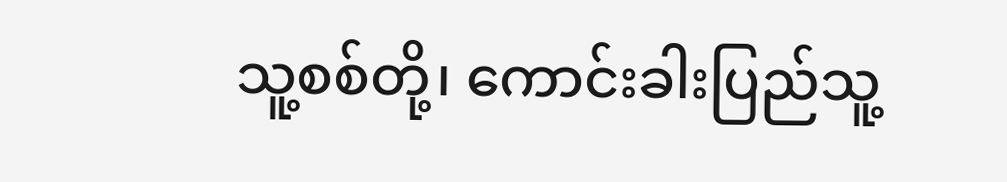သူ့စစ်တို့၊ ကောင်းခါးပြည်သူ့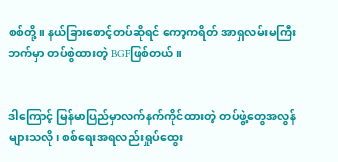စစ်တို့။ နယ်ခြားစောင့်တပ်ဆိုရင် ကော့ကရိတ် အာရှလမ်းမကြီးဘက်မှာ တပ်စွဲထားတဲ့ BGFဖြစ်တယ်။


ဒါကြောင့် မြန်မာပြည်မှာလက်နက်ကိုင်ထားတဲ့ တပ်ဖွဲ့တွေအလွန်များသလို၊ စစ်ရေးအရလည်းရှုပ်ထွေး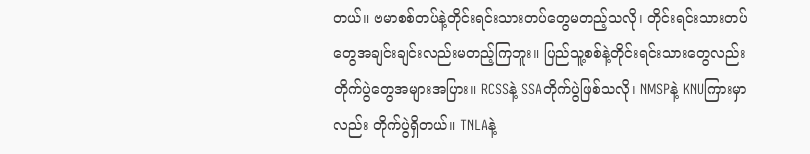တယ်။ ဗမာစစ်တပ်နဲ့တိုင်းရင်းသားတပ်တွေမတည့်သလို၊ တိုင်းရင်းသားတပ်တွေအချင်းချင်းလည်းမတည့်ကြဘူး။ ပြည်သူ့စစ်နဲ့တိုင်းရင်းသားတွေလည်း တိုက်ပွဲတွေအများအပြား။ RCSSနဲ့ SSAတိုက်ပွဲဖြစ်သလို၊ NMSPနဲ့ KNUကြားမှာလည်း တိုက်ပွဲရှိတယ်။ TNLAနဲ့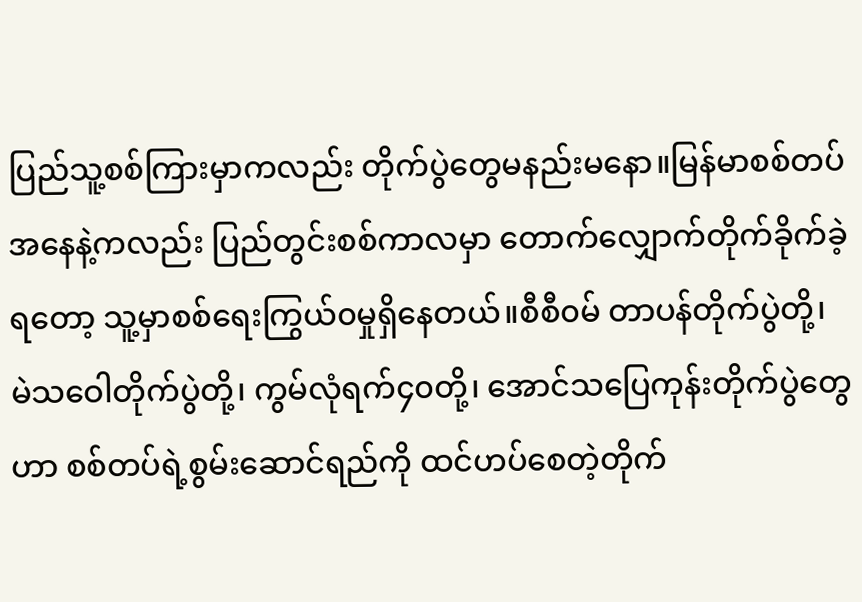ပြည်သူ့စစ်ကြားမှာကလည်း တိုက်ပွဲတွေမနည်းမနော။မြန်မာစစ်တပ်အနေနဲ့ကလည်း ပြည်တွင်းစစ်ကာလမှာ တောက်လျှောက်တိုက်ခိုက်ခဲ့ရတော့ သူ့မှာစစ်ရေးကြွယ်၀မှုရှိနေတယ်။စီစီ၀မ် တာပန်တိုက်ပွဲတို့၊ မဲသဝေါတိုက်ပွဲတို့၊ ကွမ်လုံရက်၄၀တို့၊ အောင်သပြေကုန်းတိုက်ပွဲတွေဟာ စစ်တပ်ရဲ့စွမ်းဆောင်ရည်ကို ထင်ဟပ်စေတဲ့တိုက်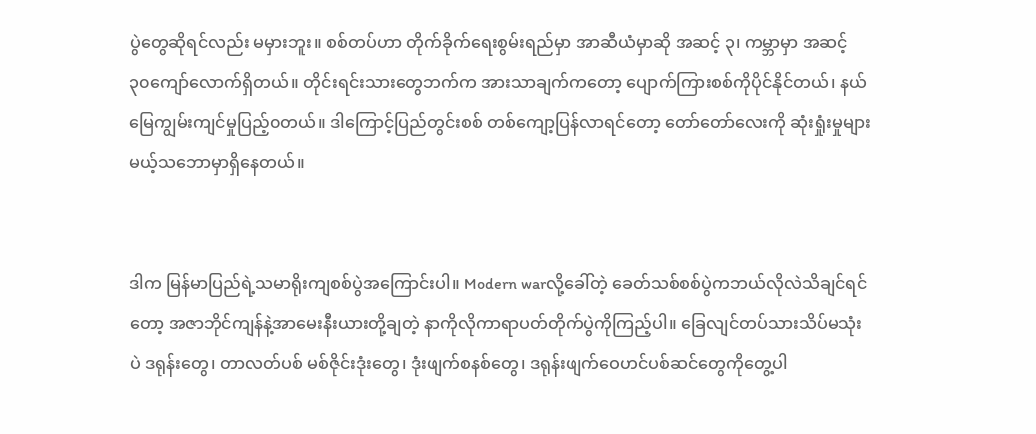ပွဲတွေဆိုရင်လည်း မမှားဘူး။ စစ်တပ်ဟာ တိုက်ခိုက်ရေးစွမ်းရည်မှာ အာဆီယံမှာဆို အဆင့် ၃၊ ကမ္ဘာမှာ အဆင့် ၃၀ကျော်လောက်ရှိတယ်။ တိုင်းရင်းသားတွေဘက်က အားသာချက်ကတော့ ပျောက်ကြားစစ်ကိုပိုင်နိုင်တယ်၊ နယ်မြေကျွမ်းကျင်မှုပြည့်၀တယ်။ ဒါကြောင့်ပြည်တွင်းစစ် တစ်ကျော့ပြန်လာရင်တော့ တော်တော်လေးကို ဆုံးရှုံးမှုများမယ့်သဘောမှာရှိနေတယ်။


ဒါက မြန်မာပြည်ရဲ့သမာရိုးကျစစ်ပွဲအကြောင်းပါ။ Modern warလို့ခေါ်တဲ့ ခေတ်သစ်စစ်ပွဲကဘယ်လိုလဲသိချင်ရင်တော့ အဇာဘိုင်ကျန်နဲ့အာမေးနီးယားတို့ချတဲ့ နာကိုလိုကာရာပတ်တိုက်ပွဲကိုကြည့်ပါ။ ခြေလျင်တပ်သားသိပ်မသုံးပဲ ဒရုန်းတွေ၊ တာလတ်ပစ် မစ်ဇိုင်းဒုံးတွေ၊ ဒုံးဖျက်စနစ်တွေ၊ ဒရုန်းဖျက်ဝေဟင်ပစ်ဆင်တွေကိုတွေ့ပါ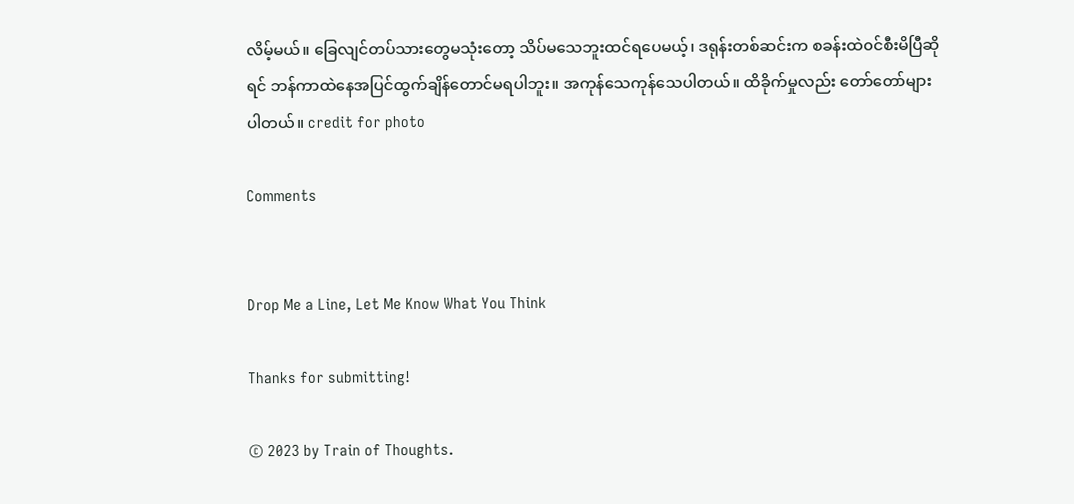လိမ့်မယ်။ ခြေလျင်တပ်သားတွေမသုံးတော့ သိပ်မသေဘူးထင်ရပေမယ့်၊ ဒရုန်းတစ်ဆင်းက စခန်းထဲ၀င်စီးမိပြီဆိုရင် ဘန်ကာထဲနေအပြင်ထွက်ချိန်တောင်မရပါဘူး။ အကုန်သေကုန်သေပါတယ်။ ထိခိုက်မှုလည်း တော်တော်များပါတယ်။ credit for photo

Comments


Drop Me a Line, Let Me Know What You Think

Thanks for submitting!

© 2023 by Train of Thoughts.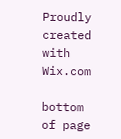Proudly created with Wix.com

bottom of page